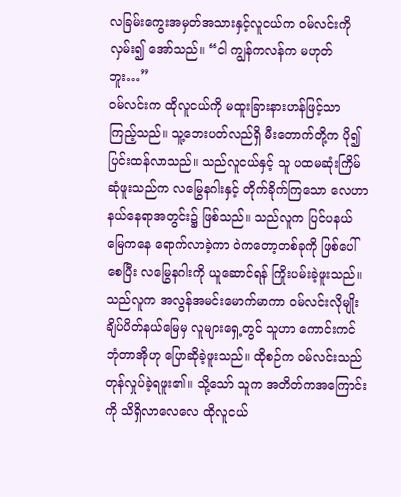လခြမ်းကွေးအမှတ်အသားနှင့်လူငယ်က ဝမ်လင်းကို လှမ်း၍ အော်သည်။ “ငါ ကျွန်ကလန်က မဟုတ်ဘူး…”
ဝမ်လင်းက ထိုလူငယ်ကို မထူးခြားနားဟန်ဖြင့်သာ ကြည့်သည်။ သူ့ဘေးပတ်လည်ရှိ မီးတောက်တို့က ပို၍ ပြင်းထန်လာသည်။ သည်လူငယ်နှင့် သူ ပထမဆုံးကြိမ် ဆုံဖူးသည်က လမြွေနဂါးနှင့် တိုက်ခိုက်ကြသော လေဟာနယ်နေရာအတွင်း၌ ဖြစ်သည်။ သည်လူက ပြင်ပနယ်မြေကနေ ရောက်လာခဲ့ကာ ဝဲကတော့တစ်ခုကို ဖြစ်ပေါ်စေပြီး လမြွေနဂါးကို ယူဆောင်ရန် ကြိုးပမ်းခဲ့ဖူးသည်။
သည်လူက အလွန်အမင်းမောက်မာကာ ဝမ်လင်းလိုမျိုး ချိပ်ပိတ်နယ်မြေမှ လူများရှေ့တွင် သူဟာ ကောင်းကင်ဘုံတာအိုဟု ပြောဆိုခဲ့ဖူးသည်။ ထိုစဉ်က ဝမ်လင်းသည် တုန်လှုပ်ခဲ့ရဖူး၏။ သို့သော် သူက အတိတ်ကအကြောင်းကို သိရှိလာလေလေ ထိုလူငယ်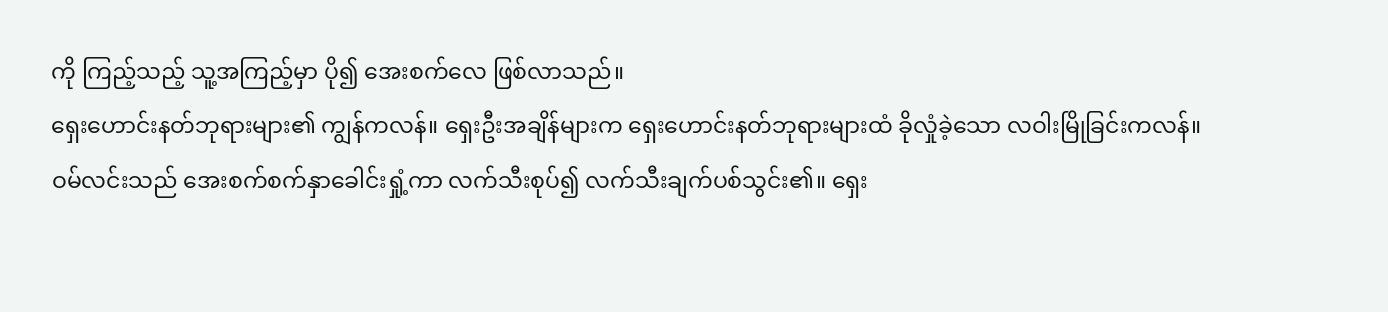ကို ကြည့်သည့် သူ့အကြည့်မှာ ပို၍ အေးစက်လေ ဖြစ်လာသည်။
ရှေးဟောင်းနတ်ဘုရားများ၏ ကျွန်ကလန်။ ရှေးဦးအချိန်များက ရှေးဟောင်းနတ်ဘုရားများထံ ခိုလှုံခဲ့သော လဝါးမြိုခြင်းကလန်။
ဝမ်လင်းသည် အေးစက်စက်နှာခေါင်းရှုံ့ကာ လက်သီးစုပ်၍ လက်သီးချက်ပစ်သွင်း၏။ ရှေး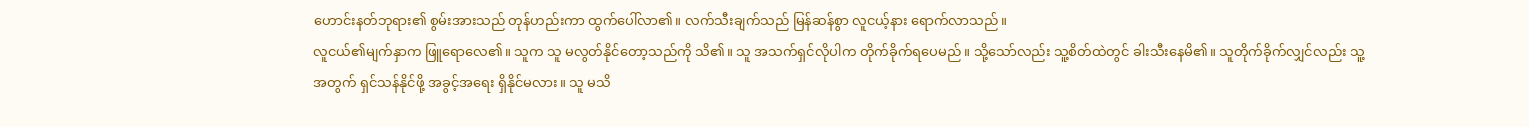ဟောင်းနတ်ဘုရား၏ စွမ်းအားသည် တုန်ဟည်းကာ ထွက်ပေါ်လာ၏။ လက်သီးချက်သည် မြန်ဆန်စွာ လူငယ့်နား ရောက်လာသည်။
လူငယ်၏မျက်နှာက ဖြူရောလေ၏။ သူက သူ မလွတ်နိုင်တော့သည်ကို သိ၏။ သူ အသက်ရှင်လိုပါက တိုက်ခိုက်ရပေမည်။ သို့သော်လည်း သူ့စိတ်ထဲတွင် ခါးသီးနေမိ၏။ သူတိုက်ခိုက်လျှင်လည်း သူ့အတွက် ရှင်သန်နိုင်ဖို့ အခွင့်အရေး ရှိနိုင်မလား။ သူ မသိ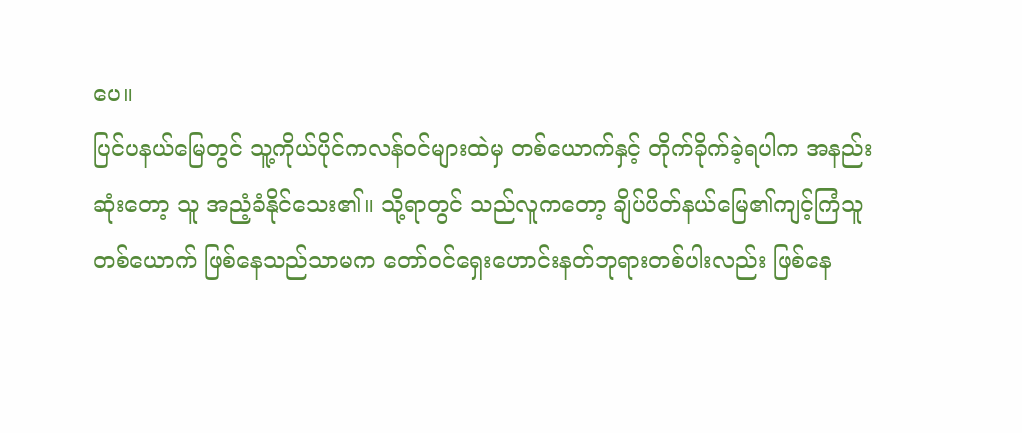ပေ။
ပြင်ပနယ်မြေတွင် သူ့ကိုယ်ပိုင်ကလန်ဝင်များထဲမှ တစ်ယောက်နှင့် တိုက်ခိုက်ခဲ့ရပါက အနည်းဆုံးတော့ သူ အညံ့ခံနိုင်သေး၏။ သို့ရာတွင် သည်လူကတော့ ချိပ်ပိတ်နယ်မြေ၏ကျင့်ကြံသူတစ်ယောက် ဖြစ်နေသည်သာမက တော်ဝင်ရှေးဟောင်းနတ်ဘုရားတစ်ပါးလည်း ဖြစ်နေ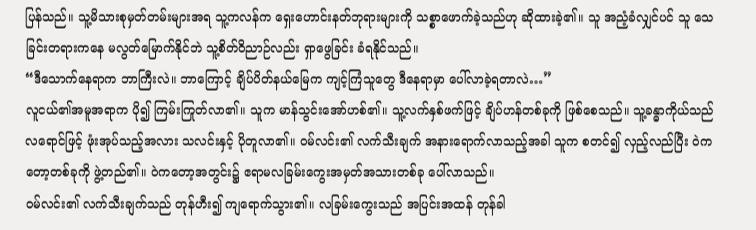ပြန်သည်။ သူ့မိသားစုမှတ်တမ်းများအရ သူ့ကလန်က ရှေးဟောင်းနတ်ဘုရားများကို သစ္စာဖောက်ခဲ့သည်ဟု ဆိုထားခဲ့၏။ သူ အညံ့ခံလျှင်ပင် သူ သေခြင်းတရားကနေ မလွတ်မြောက်နိုင်ဘဲ သူ့စိတ်ဝိညာဉ်လည်း ရှာဖွေခြင်း ခံရနိုင်သည်။
“ဒီသောက်နေရာက ဘာကြီးလဲ။ ဘာကြောင့် ချိပ်ပိတ်နယ်မြေက ကျင့်ကြံသူတွေ ဒီနေရာမှာ ပေါ်လာခဲ့ရတာလဲ…”
လူငယ်၏အမူအရာက ပို၍ ကြမ်းကြုတ်လာ၏။ သူက မာန်သွင်းအော်ဟစ်၏။ သူ့လက်နှစ်ဖက်ဖြင့် ချိပ်ဟန်တစ်ခုကို ဖြစ်စေသည်။ သူ့ခန္ဓာကိုယ်သည် လရောင်ဖြင့် ဖုံးအုပ်သည့်အလား သလင်းနှင့် ပိုတူလာ၏။ ဝမ်လင်း၏ လက်သီးချက် အနားရောက်လာသည့်အခါ သူက စတင်၍ လှည့်လည်ပြီး ဝဲကတော့တစ်ခုကို ဖွဲ့တည်၏။ ဝဲကတော့အတွင်း၌ ဧရာမလခြမ်းကွေးအမှတ်အသားတစ်ခု ပေါ်လာသည်။
ဝမ်လင်း၏ လက်သီးချက်သည် တုန်ဟီး၍ ကျရောက်သွား၏။ လခြမ်းကွေးသည် အပြင်းအထန် တုန်ခါ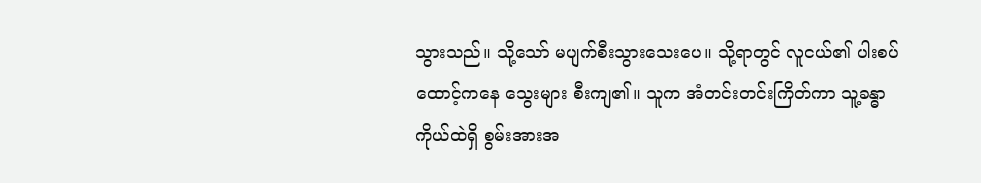သွားသည်။ သို့သော် မပျက်စီးသွားသေးပေ။ သို့ရာတွင် လူငယ်၏ ပါးစပ်ထောင့်ကနေ သွေးများ စီးကျ၏။ သူက အံတင်းတင်းကြိတ်ကာ သူ့ခန္ဓာကိုယ်ထဲရှိ စွမ်းအားအ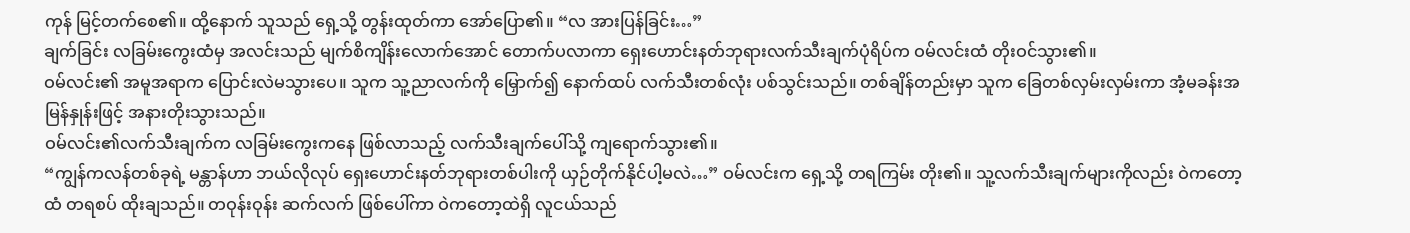ကုန် မြင့်တက်စေ၏။ ထို့နောက် သူသည် ရှေ့သို့ တွန်းထုတ်ကာ အော်ပြော၏။ “လ အားပြန်ခြင်း…”
ချက်ခြင်း လခြမ်းကွေးထံမှ အလင်းသည် မျက်စိကျိန်းလောက်အောင် တောက်ပလာကာ ရှေးဟောင်းနတ်ဘုရားလက်သီးချက်ပုံရိပ်က ဝမ်လင်းထံ တိုးဝင်သွား၏။
ဝမ်လင်း၏ အမူအရာက ပြောင်းလဲမသွားပေ။ သူက သူ့ညာလက်ကို မြှောက်၍ နောက်ထပ် လက်သီးတစ်လုံး ပစ်သွင်းသည်။ တစ်ချိန်တည်းမှာ သူက ခြေတစ်လှမ်းလှမ်းကာ အံ့မခန်းအမြန်နှုန်းဖြင့် အနားတိုးသွားသည်။
ဝမ်လင်း၏လက်သီးချက်က လခြမ်းကွေးကနေ ဖြစ်လာသည့် လက်သီးချက်ပေါ်သို့ ကျရောက်သွား၏။
“ကျွန်ကလန်တစ်ခုရဲ့ မန္တာန်ဟာ ဘယ်လိုလုပ် ရှေးဟောင်းနတ်ဘုရားတစ်ပါးကို ယှဉ်တိုက်နိုင်ပါ့မလဲ…” ဝမ်လင်းက ရှေ့သို့ တရကြမ်း တိုး၏။ သူ့လက်သီးချက်များကိုလည်း ဝဲကတော့ထံ တရစပ် ထိုးချသည်။ တဝုန်းဝုန်း ဆက်လက် ဖြစ်ပေါ်ကာ ဝဲကတော့ထဲရှိ လူငယ်သည်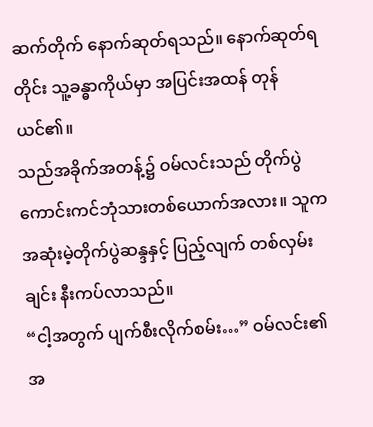ဆက်တိုက် နောက်ဆုတ်ရသည်။ နောက်ဆုတ်ရတိုင်း သူ့ခန္ဓာကိုယ်မှာ အပြင်းအထန် တုန်ယင်၏။
သည်အခိုက်အတန့်၌ ဝမ်လင်းသည် တိုက်ပွဲကောင်းကင်ဘုံသားတစ်ယောက်အလား။ သူက အဆုံးမဲ့တိုက်ပွဲဆန္ဒနှင့် ပြည့်လျက် တစ်လှမ်းချင်း နီးကပ်လာသည်။
“ငါ့အတွက် ပျက်စီးလိုက်စမ်း…” ဝမ်လင်း၏အ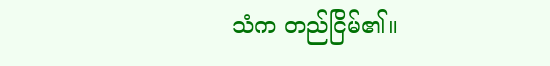သံက တည်ငြိမ်၏။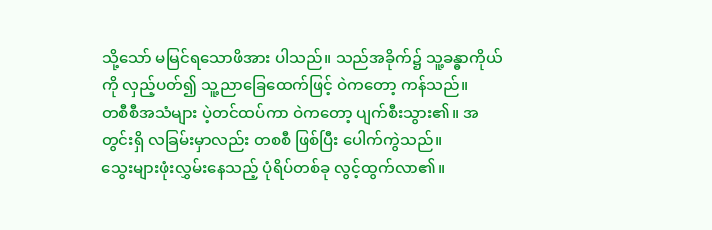သို့သော် မမြင်ရသောဖိအား ပါသည်။ သည်အခိုက်၌ သူ့ခန္ဓာကိုယ်ကို လှည့်ပတ်၍ သူ့ညာခြေထေက်ဖြင့် ဝဲကတော့ ကန်သည်။
တစီစီအသံများ ပဲ့တင်ထပ်ကာ ဝဲကတော့ ပျက်စီးသွား၏။ အတွင်းရှိ လခြမ်းမှာလည်း တစစီ ဖြစ်ပြီး ပေါက်ကွဲသည်။
သွေးများဖုံးလွှမ်းနေသည့် ပုံရိပ်တစ်ခု လွင့်ထွက်လာ၏။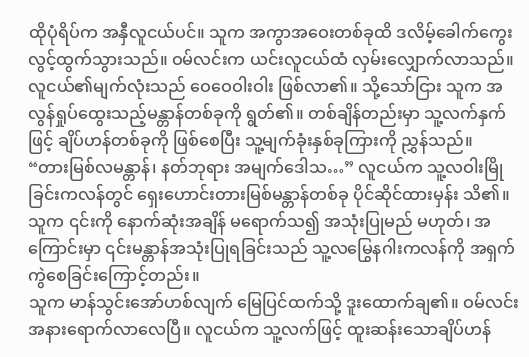ထိုပုံရိပ်က အနှီလူငယ်ပင်။ သူက အကွာအဝေးတစ်ခုထိ ဒလိမ့်ခေါက်ကွေး လွင့်ထွက်သွားသည်။ ဝမ်လင်းက ယင်းလူငယ်ထံ လှမ်းလျှောက်လာသည်။
လူငယ်၏မျက်လုံးသည် ဝေဝေဝါးဝါး ဖြစ်လာ၏။ သို့သော်ငြား သူက အလွန်ရှုပ်ထွေးသည့်မန္တာန်တစ်ခုကို ရွတ်၏။ တစ်ချိန်တည်းမှာ သူ့လက်နှက်ဖြင့် ချိပ်ဟန်တစ်ခုကို ဖြစ်စေပြီး သူ့မျက်ခုံးနှစ်ခုကြားကို ညွှန်သည်။
“တားမြစ်လမန္တာန်၊ နတ်ဘုရား အမျက်ဒေါသ…” လူငယ်က သူ့လဝါးမြိုခြင်းကလန်တွင် ရှေးဟောင်းတားမြစ်မန္တာန်တစ်ခု ပိုင်ဆိုင်ထားမှန်း သိ၏။ သူက ၎င်းကို နောက်ဆုံးအချိန် မရောက်သ၍ အသုံးပြုမည် မဟုတ်၊ အကြောင်းမှာ ၎င်းမန္တာန်အသုံးပြုရခြင်းသည် သူ့လမြွေနဂါးကလန်ကို အရှက်ကွဲစေခြင်းကြောင့်တည်း။
သူက မာန်သွင်းအော်ဟစ်လျက် မြေပြင်ထက်သို့ ဒူးထောက်ချ၏။ ဝမ်လင်း အနားရောက်လာလေပြီ။ လူငယ်က သူ့လက်ဖြင့် ထူးဆန်းသောချိပ်ဟန်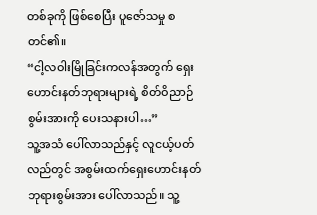တစ်ခုကို ဖြစ်စေပြီး ပူဇော်သမှု စတင်၏။
“ငါ့လဝါးမြိုခြင်းကလန်အတွက် ရှေးဟောင်းနတ်ဘုရားများရဲ့ စိတ်ဝိညာဉ်စွမ်းအားကို ပေးသနားပါ…”
သူ့အသံ ပေါ်လာသည်နှင့် လူငယ့်ပတ်လည်တွင် အစွမ်းထက်ရှေးဟောင်းနတ်ဘုရားစွမ်းအား ပေါ်လာသည်။ သူ့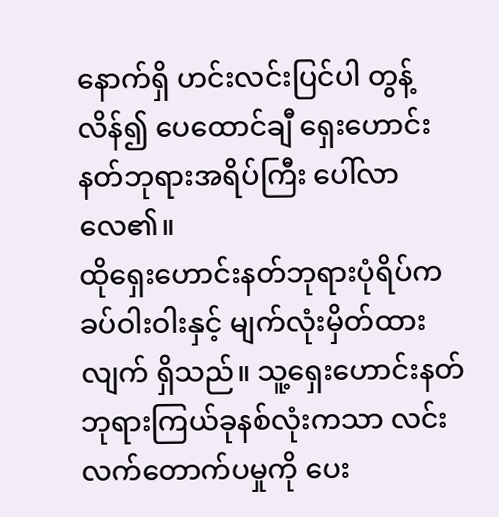နောက်ရှိ ဟင်းလင်းပြင်ပါ တွန့်လိန်၍ ပေထောင်ချီ ရှေးဟောင်းနတ်ဘုရားအရိပ်ကြီး ပေါ်လာလေ၏။
ထိုရှေးဟောင်းနတ်ဘုရားပုံရိပ်က ခပ်ဝါးဝါးနှင့် မျက်လုံးမှိတ်ထားလျက် ရှိသည်။ သူ့ရှေးဟောင်းနတ်ဘုရားကြယ်ခုနစ်လုံးကသာ လင်းလက်တောက်ပမှုကို ပေး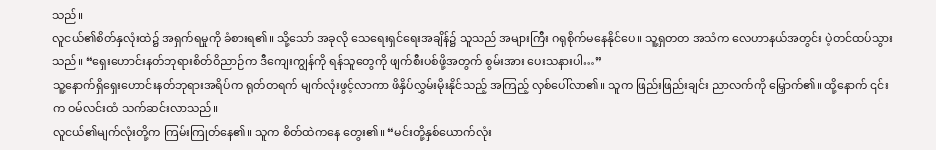သည်။
လူငယ်၏စိတ်နှလုံးထဲ၌ အရှက်ရမှုကို ခံစားရ၏။ သို့သော် အခုလို သေရေးရှင်ရေးအချိန်၌ သူသည် အများကြီး ဂရုစိုက်မနေနိုင်ပေ။ သူ့ရှတတ အသံက လေဟာနယ်အတွင်း ပဲ့တင်ထပ်သွားသည်။ “ရှေးဟောင်းနတ်ဘုရားစိတ်ဝိညာဉ်က ဒီကျေးကျွန်ကို ရန်သူတွေကို ဖျက်စီးပစ်ဖို့အတွက် စွမ်းအား ပေးသနားပါ…”
သူ့နောက်ရှိရှေးဟောင်းနတ်ဘုရားအရိပ်က ရုတ်တရက် မျက်လုံးဖွင့်လာကာ ဖိနှိပ်လွှမ်းမိုးနိုင်သည့် အကြည့် လှစ်ပေါ်လာ၏။ သူက ဖြည်းဖြည်းချင်း ညာလက်ကို မြှောက်၏။ ထို့နောက် ၎င်းက ဝမ်လင်းထံ သက်ဆင်းလာသည်။
လူငယ်၏မျက်လုံးတို့က ကြမ်းကြုတ်နေ၏။ သူက စိတ်ထဲကနေ တွေး၏။ “မင်းတို့နှစ်ယောက်လုံး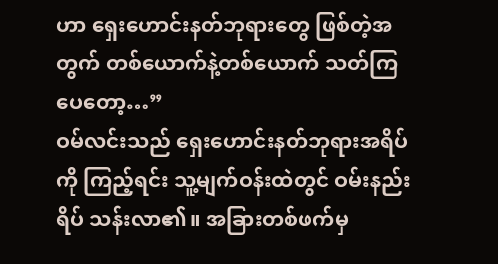ဟာ ရှေးဟောင်းနတ်ဘုရားတွေ ဖြစ်တဲ့အတွက် တစ်ယောက်နဲ့တစ်ယောက် သတ်ကြပေတော့…”
ဝမ်လင်းသည် ရှေးဟောင်းနတ်ဘုရားအရိပ်ကို ကြည့်ရင်း သူ့မျက်ဝန်းထဲတွင် ဝမ်းနည်းရိပ် သန်းလာ၏။ အခြားတစ်ဖက်မှ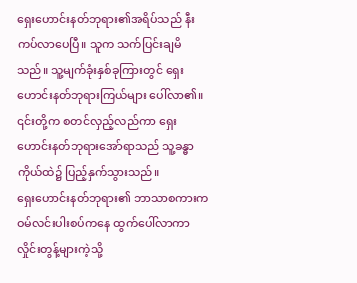ရှေးဟောင်းနတ်ဘုရား၏အရိပ်သည် နီးကပ်လာပေပြီ။ သူက သက်ပြင်းချမိသည်။ သူ့မျက်ခုံးနှစ်ခုကြားတွင် ရှေးဟောင်းနတ်ဘုရားကြယ်များ ပေါ်လာ၏။ ၎င်းတို့က စတင်လှည့်လည်ကာ ရှေးဟောင်းနတ်ဘုရားအော်ရာသည် သူ့ခန္ဓာကိုယ်ထဲ၌ ပြည့်နှက်သွားသည်။
ရှေးဟောင်းနတ်ဘုရား၏ ဘာသာစကားက ဝမ်လင်းပါးစပ်ကနေ ထွက်ပေါ်လာကာ လှိုင်းတွန့်များကဲ့သို့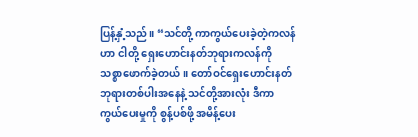ပြန့်နှံ့သည်။ “သင်တို့ ကာကွယ်ပေးခဲ့တဲ့ကလန်ဟာ ငါတို့ ရှေးဟောင်းနတ်ဘုရားကလန်ကို သစ္စာဖောက်ခဲ့တယ်။ တော်ဝင်ရှေးဟောင်းနတ်ဘုရားတစ်ပါးအနေနဲ့ သင်တို့အားလုံး ဒီကာကွယ်ပေးမှုကို စွန့်ပစ်ဖို့ အမိန့်ပေး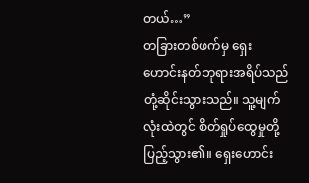တယ်…”
တခြားတစ်ဖက်မှ ရှေးဟောင်းနတ်ဘုရားအရိပ်သည် တုံ့ဆိုင်းသွားသည်။ သူ့မျက်လုံးထဲတွင် စိတ်ရှုပ်ထွေမှုတို့ ပြည့်သွား၏။ ရှေးဟောင်း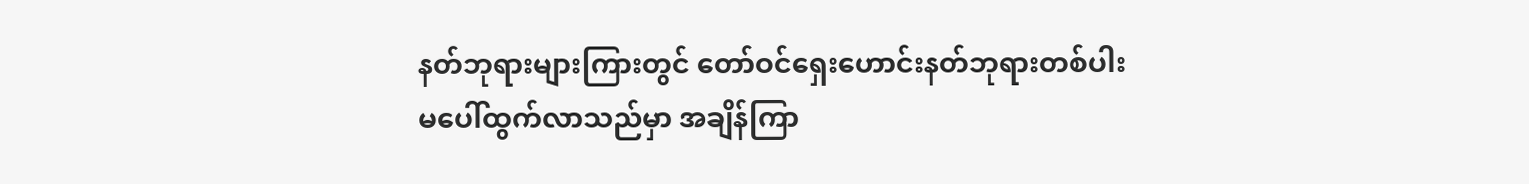နတ်ဘုရားများကြားတွင် တော်ဝင်ရှေးဟောင်းနတ်ဘုရားတစ်ပါး မပေါ်ထွက်လာသည်မှာ အချိန်ကြာ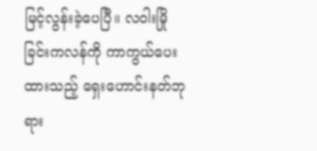မြင့်လွန်းခဲ့ပေပြီ။ လဝါးမြိုခြင်းကလန်ကို ကာကွယ်ပေးထားသည့် ရှေးဟောင်းနတ်ဘုရား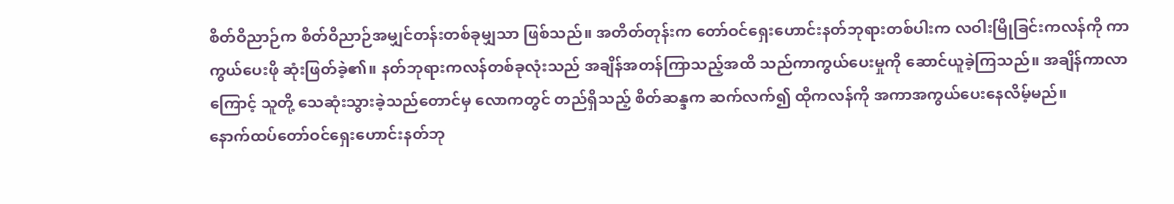စိတ်ဝိညာဉ်က စိတ်ဝိညာဉ်အမျှင်တန်းတစ်ခုမျှသာ ဖြစ်သည်။ အတိတ်တုန်းက တော်ဝင်ရှေးဟောင်းနတ်ဘုရားတစ်ပါးက လဝါးမြိုခြင်းကလန်ကို ကာကွယ်ပေးဖို ဆုံးဖြတ်ခဲ့၏။ နတ်ဘုရားကလန်တစ်ခုလုံးသည် အချိန်အတန်ကြာသည့်အထိ သည်ကာကွယ်ပေးမှုကို ဆောင်ယူခဲ့ကြသည်။ အချိန်ကာလာကြောင့် သူတို့ သေဆုံးသွားခဲ့သည်တောင်မှ လောကတွင် တည်ရှိသည့် စိတ်ဆန္ဒက ဆက်လက်၍ ထိုကလန်ကို အကာအကွယ်ပေးနေလိမ့်မည်။
နောက်ထပ်တော်ဝင်ရှေးဟောင်းနတ်ဘု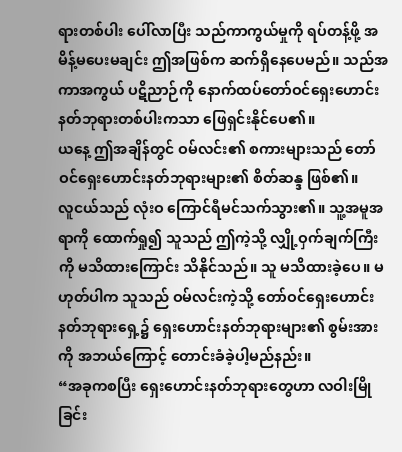ရားတစ်ပါး ပေါ်လာပြီး သည်ကာကွယ်မှုကို ရပ်တန့်ဖို့ အမိန့်မပေးမချင်း ဤအဖြစ်က ဆက်ရှိနေပေမည်။ သည်အကာအကွယ် ပဋိညာဉ်ကို နောက်ထပ်တော်ဝင်ရှေးဟောင်းနတ်ဘုရားတစ်ပါးကသာ ဖြေရှင်းနိုင်ပေ၏။
ယနေ့ ဤအချိန်တွင် ဝမ်လင်း၏ စကားများသည် တော်ဝင်ရှေးဟောင်းနတ်ဘုရားများ၏ စိတ်ဆန္ဒ ဖြစ်၏။
လူငယ်သည် လုံးဝ ကြောင်ရီမင်သက်သွား၏။ သူ့အမူအရာကို ထောက်ရှု၍ သူသည် ဤကဲ့သို့ လျှို့ဝှက်ချက်ကြီးကို မသိထားကြောင်း သိနိုင်သည်။ သူ မသိထားခဲ့ပေ။ မဟုတ်ပါက သူသည် ဝမ်လင်းကဲ့သို့ တော်ဝင်ရှေးဟောင်းနတ်ဘုရားရှေ့၌ ရှေးဟောင်းနတ်ဘုရားများ၏ စွမ်းအားကို အဘယ်ကြောင့် တောင်းခံခဲ့ပါ့မည်နည်း။
“အခုကစပြီး ရှေးဟောင်းနတ်ဘုရားတွေဟာ လဝါးမြိုခြင်း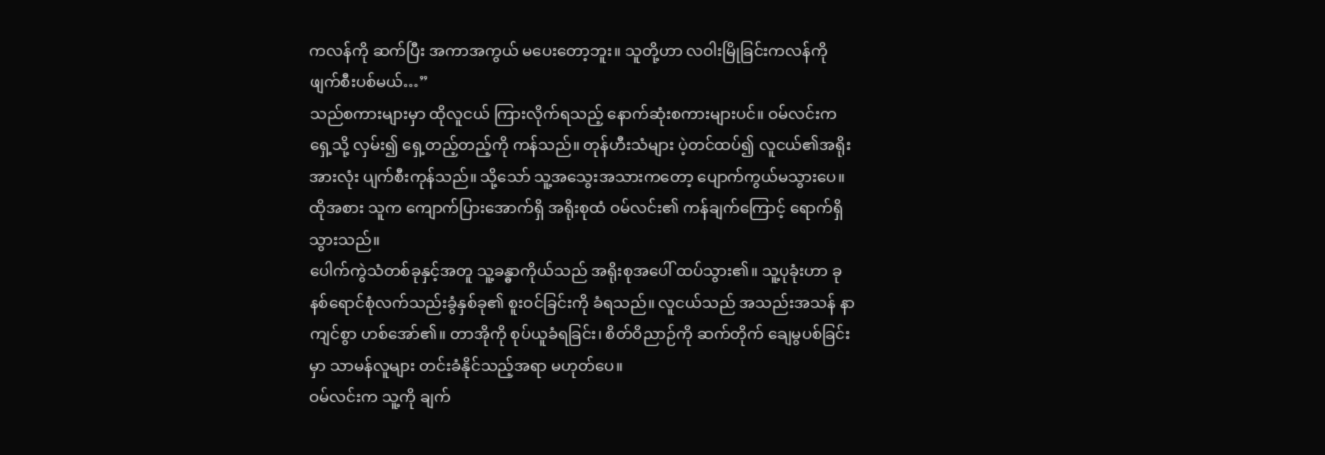ကလန်ကို ဆက်ပြီး အကာအကွယ် မပေးတော့ဘူး။ သူတို့ဟာ လဝါးမြိုခြင်းကလန်ကို ဖျက်စီးပစ်မယ်…”
သည်စကားများမှာ ထိုလူငယ် ကြားလိုက်ရသည့် နောက်ဆုံးစကားများပင်။ ဝမ်လင်းက ရှေ့သို့ လှမ်း၍ ရှေ့တည့်တည့်ကို ကန်သည်။ တုန်ဟီးသံများ ပဲ့တင်ထပ်၍ လူငယ်၏အရိုးအားလုံး ပျက်စီးကုန်သည်။ သို့သော် သူ့အသွေးအသားကတော့ ပျောက်ကွယ်မသွားပေ။ ထိုအစား သူက ကျောက်ပြားအောက်ရှိ အရိုးစုထံ ဝမ်လင်း၏ ကန်ချက်ကြောင့် ရောက်ရှိသွားသည်။
ပေါက်ကွဲသံတစ်ခုနှင့်အတူ သူ့ခန္ဓာကိုယ်သည် အရိုးစုအပေါ် ထပ်သွား၏။ သူ့ပုခုံးဟာ ခုနစ်ရောင်စုံလက်သည်းခွံနှစ်ခု၏ စူးဝင်ခြင်းကို ခံရသည်။ လူငယ်သည် အသည်းအသန် နာကျင်စွာ ဟစ်အော်၏။ တာအိုကို စုပ်ယူခံရခြင်း၊ စိတ်ဝိညာဉ်ကို ဆက်တိုက် ချေမွပစ်ခြင်းမှာ သာမန်လူများ တင်းခံနိုင်သည့်အရာ မဟုတ်ပေ။
ဝမ်လင်းက သူ့ကို ချက်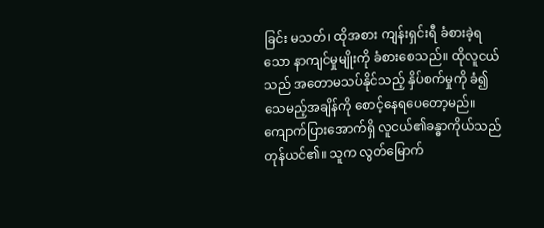ခြင်း မသတ်၊ ထိုအစား ကျန်းရှင်းရီ ခံစားခဲ့ရသော နာကျင်မှုမျိုးကို ခံစားစေသည်။ ထိုလူငယ်သည် အတောမသပ်နိုင်သည့် နှိပ်စက်မှုကို ခံ၍ သေမည့်အချိန်ကို စောင့်နေရပေတော့မည်။
ကျောက်ပြားအောက်ရှိ လူငယ်၏ခန္ဓာကိုယ်သည် တုန်ယင်၏။ သူက လွတ်မြောက်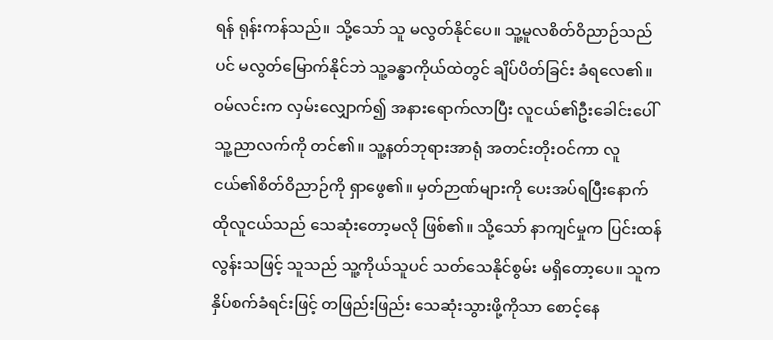ရန် ရုန်းကန်သည်။ သို့သော် သူ မလွတ်နိုင်ပေ။ သူ့မူလစိတ်ဝိညာဉ်သည်ပင် မလွတ်မြောက်နိုင်ဘဲ သူ့ခန္ဓာကိုယ်ထဲတွင် ချိပ်ပိတ်ခြင်း ခံရလေ၏။
ဝမ်လင်းက လှမ်းလျှောက်၍ အနားရောက်လာပြီး လူငယ်၏ဦးခေါင်းပေါ် သူ့ညာလက်ကို တင်၏။ သူ့နတ်ဘုရားအာရုံ အတင်းတိုးဝင်ကာ လူငယ်၏စိတ်ဝိညာဉ်ကို ရှာဖွေ၏။ မှတ်ဉာဏ်များကို ပေးအပ်ရပြီးနောက် ထိုလူငယ်သည် သေဆုံးတော့မလို ဖြစ်၏။ သို့သော် နာကျင်မှုက ပြင်းထန်လွန်းသဖြင့် သူသည် သူ့ကိုယ်သူပင် သတ်သေနိုင်စွမ်း မရှိတော့ပေ။ သူက နှိပ်စက်ခံရင်းဖြင့် တဖြည်းဖြည်း သေဆုံးသွားဖို့ကိုသာ စောင့်နေ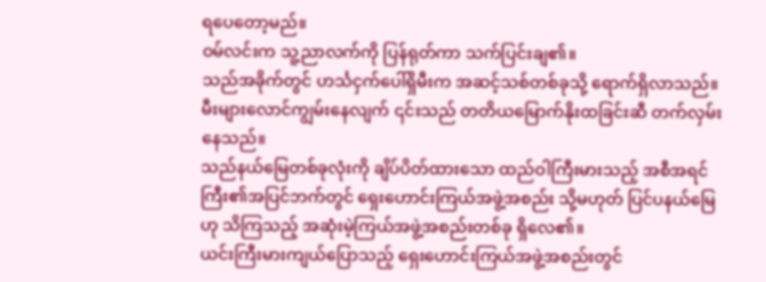ရပေတော့မည်။
ဝမ်လင်းက သူ့ညာလက်ကို ပြန်ရုတ်ကာ သက်ပြင်းချ၏။
သည်အခိုက်တွင် ဟင်္သငှက်ပေါ်ရှိမီးက အဆင့်သစ်တစ်ခုသို့ ရောက်ရှိလာသည်။ မီးများလောင်ကျွမ်းနေလျက် ၎င်းသည် တတိယမြောက်နိုးထခြင်းဆီ တက်လှမ်းနေသည်။
သည်နယ်မြေတစ်ခုလုံးကို ချိပ်ပိတ်ထားသော ထည်ဝါကြီးမားသည့် အစီအရင်ကြီး၏အပြင်ဘက်တွင် ရှေးဟောင်းကြယ်အဖွဲ့အစည်း သို့မဟုတ် ပြင်ပနယ်မြေဟု သိကြသည့် အဆုံးမဲ့ကြယ်အဖွဲ့အစည်းတစ်ခု ရှိလေ၏။
ယင်းကြီးမားကျယ်ပြောသည့် ရှေးဟောင်းကြယ်အဖွဲ့အစည်းတွင်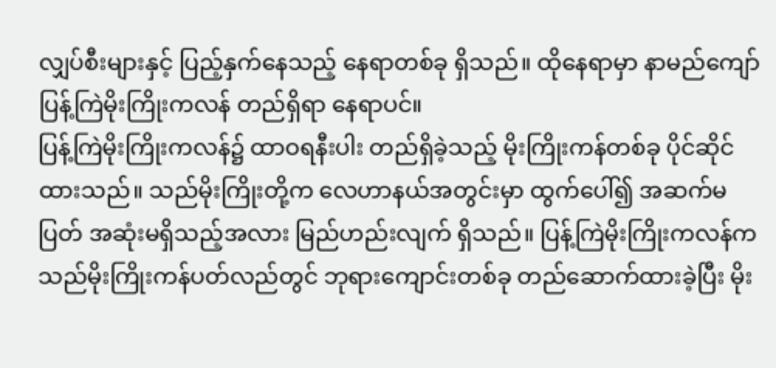လျှပ်စီးများနှင့် ပြည့်နှက်နေသည့် နေရာတစ်ခု ရှိသည်။ ထိုနေရာမှာ နာမည်ကျော်ပြန့်ကြဲမိုးကြိုးကလန် တည်ရှိရာ နေရာပင်။
ပြန့်ကြဲမိုးကြိုးကလန်၌ ထာဝရနီးပါး တည်ရှိခဲ့သည့် မိုးကြိုးကန်တစ်ခု ပိုင်ဆိုင်ထားသည်။ သည်မိုးကြိုးတို့က လေဟာနယ်အတွင်းမှာ ထွက်ပေါ်၍ အဆက်မပြတ် အဆုံးမရှိသည့်အလား မြည်ဟည်းလျက် ရှိသည်။ ပြန့်ကြဲမိုးကြိုးကလန်က သည်မိုးကြိုးကန်ပတ်လည်တွင် ဘုရားကျောင်းတစ်ခု တည်ဆောက်ထားခဲ့ပြီး မိုး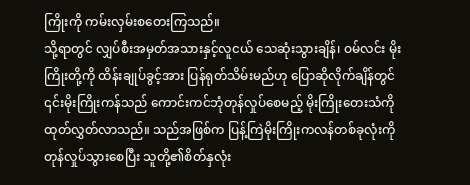ကြိုးကို ကမ်းလှမ်းစတေးကြသည်။
သို့ရာတွင် လျှပ်စီးအမှတ်အသားနှင့်လူငယ် သေဆုံးသွားချိန်၊ ဝမ်လင်း မိုးကြိုးတို့ကို ထိန်းချုပ်ခွင့်အား ပြန်ရုတ်သိမ်းမည်ဟု ပြောဆိုလိုက်ချိန်တွင် ၎င်းမိုးကြိုးကန်သည် ကောင်းကင်ဘုံတုန်လှုပ်စေမည့် မိုးကြိုးတေးသံကို ထုတ်လွှတ်လာသည်။ သည်အဖြစ်က ပြန့်ကြဲမိုးကြိုးကလန်တစ်ခုလုံးကို တုန်လှုပ်သွားစေပြီး သူတို့၏စိတ်နှလုံး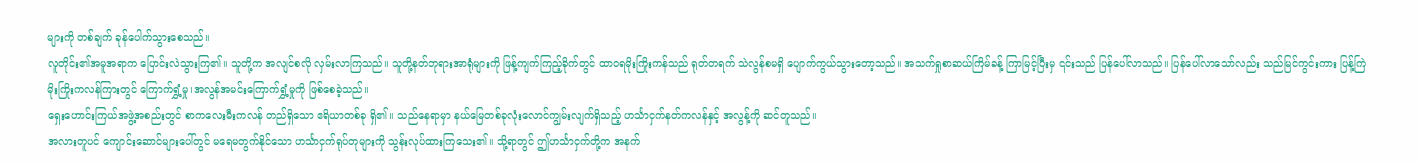များကို တစ်ချက် ခုန်ပေါက်သွားစေသည်။
လူတိုင်း၏အမူအရာက ပြောင်းလဲသွားကြ၏။ သူတို့က အလျင်စလို လှမ်းလာကြသည်။ သူတို့နတ်ဘုရားအာရုံများကို ဖြန့်ကျက်ကြည့်ခိုက်တွင် ထာဝရမိုးကြိုးကန်သည် ရုတ်တရက် သဲလွန်စမရှိ ပျောက်ကွယ်သွားတော့သည်။ အသက်ရှုစာဆယ်ကြိမ်ခန့် ကြာမြင့်ပြီးမှ ၎င်းသည် ပြန်ပေါ်လာသည်။ ပြန်ပေါ်လာသော်လည်း သည်မြင်ကွင်းကား ပြန့်ကြဲမိုးကြိုးကလန်ကြားတွင် ကြောက်ရွှံ့မှု၊အလွန်အမင်းကြောက်ရွှံ့မှုကို ဖြစ်စေခဲ့သည်။
ရှေးဟောင်းကြယ်အဖွဲ့အစည်းတွင် စာကလေးမီးကလန် တည်ရှိသော ဧရိယာတစ်ခု ရှိ၏။ သည်နေရာမှာ နယ်မြေတစ်ခုလုံးလောင်ကျွမ်းလျက်ရှိသည့် ဟင်္သာငှက်နတ်ကလန်နှင့် အလွန့်ကို ဆင်တူသည်။
အလားတူပင် ကျောင်းဆောင်များပေါ်တွင် မရေမတွက်နိုင်သော ဟင်္သာငှက်ရုပ်တုများကို သွန်းလုပ်ထားကြသေး၏။ သို့ရာတွင် ဤဟင်္သာငှက်တို့က အနက်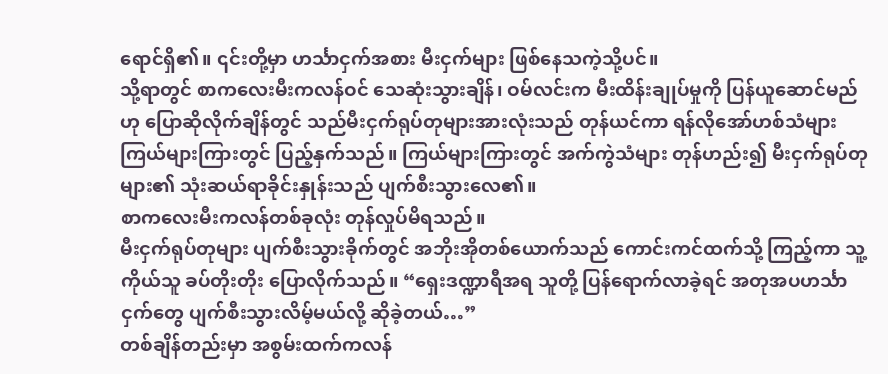ရောင်ရှိ၏။ ၎င်းတို့မှာ ဟင်္သာငှက်အစား မီးငှက်များ ဖြစ်နေသကဲ့သို့ပင်။
သို့ရာတွင် စာကလေးမီးကလန်ဝင် သေဆုံးသွားချိန်၊ ဝမ်လင်းက မီးထိန်းချုပ်မှုကို ပြန်ယူဆောင်မည်ဟု ပြောဆိုလိုက်ချိန်တွင် သည်မီးငှက်ရုပ်တုများအားလုံးသည် တုန်ယင်ကာ ရန်လိုအော်ဟစ်သံများ ကြယ်များကြားတွင် ပြည့်နှက်သည်။ ကြယ်များကြားတွင် အက်ကွဲသံများ တုန်ဟည်း၍ မီးငှက်ရုပ်တုများ၏ သုံးဆယ်ရာခိုင်းနှုန်းသည် ပျက်စီးသွားလေ၏။
စာကလေးမီးကလန်တစ်ခုလုံး တုန်လှုပ်မိရသည်။
မီးငှက်ရုပ်တုများ ပျက်စီးသွားခိုက်တွင် အဘိုးအိုတစ်ယောက်သည် ကောင်းကင်ထက်သို့ ကြည့်ကာ သူ့ကိုယ်သူ ခပ်တိုးတိုး ပြောလိုက်သည်။ “ရှေးဒဏ္ဍာရီအရ သူတို့ ပြန်ရောက်လာခဲ့ရင် အတုအပဟင်္သာငှက်တွေ ပျက်စီးသွားလိမ့်မယ်လို့ ဆိုခဲ့တယ်…”
တစ်ချိန်တည်းမှာ အစွမ်းထက်ကလန်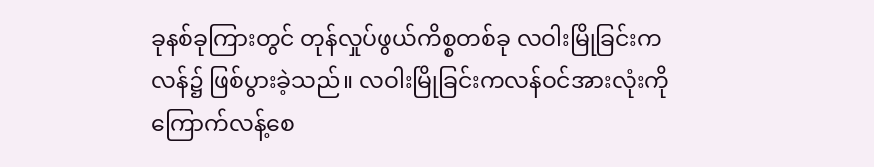ခုနစ်ခုကြားတွင် တုန်လှုပ်ဖွယ်ကိစ္စတစ်ခု လဝါးမြိုခြင်းကလန်၌ ဖြစ်ပွားခဲ့သည်။ လဝါးမြိုခြင်းကလန်ဝင်အားလုံးကို ကြောက်လန့်စေ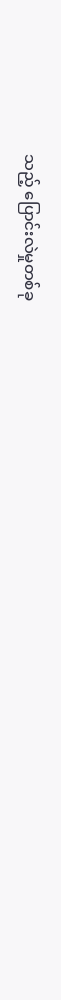သည့် ပြောင်းလဲမှုတစ်ခု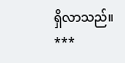ရှိလာသည်။
***